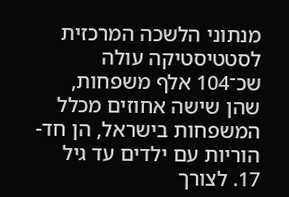מנתוני הלשכה המרכזית לסטטיסטיקה עולה שכ־104 אלף משפחות, שהן שישה אחוזים מכלל המשפחות בישראל, הן חד-הוריות עם ילדים עד גיל 17. לצורך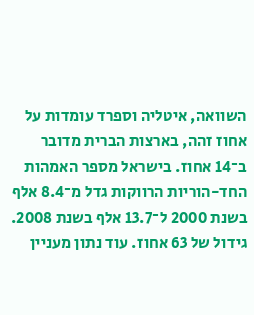השוואה, איטליה וספרד עומדות על אחוז זהה, בארצות הברית מדובר ב־14 אחוז. בישראל מספר האמהות החד-הוריות הרווקות גדל מ־8.4 אלף בשנת 2000 ל־13.7 אלף בשנת 2008. גידול של 63 אחוז. עוד נתון מעניין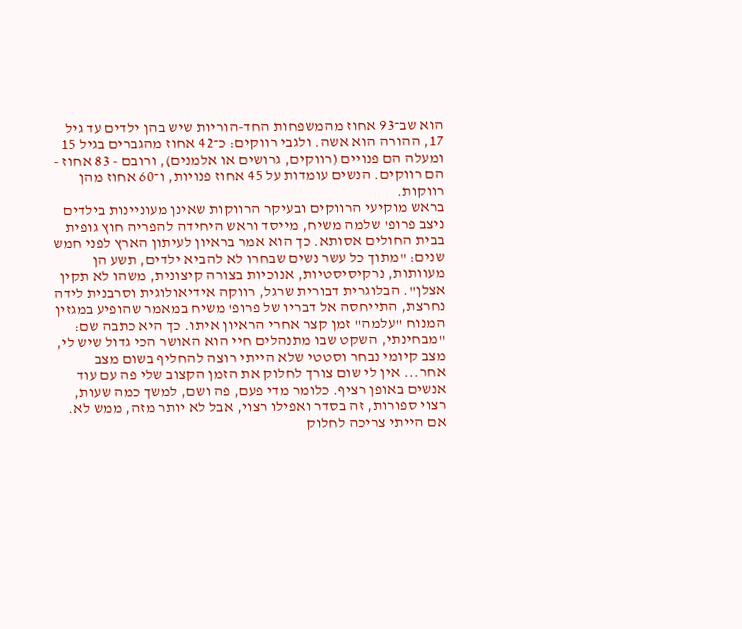הוא שב־93 אחוז מהמשפחות החד-הוריות שיש בהן ילדים עד גיל 17, ההורה הוא אשה. ולגבי רווקים: כ־42 אחוז מהגברים בגיל 15 ומעלה הם פנויים (רווקים, גרושים או אלמנים), ורובם - 83 אחוז - הם רווקים. הנשים עומדות על 45 אחוז פנויות, ו־60 אחוז מהן רווקות.
בראש מוקיעי הרווקים ובעיקר הרווקות שאינן מעוניינות בילדים ניצב פרופ' שלמה משיח, מייסד וראש היחידה להפריה חוץ גופית בבית החולים אסותא. כך הוא אמר בראיון לעיתון הארץ לפני חמש שנים: "מתוך כל עשר נשים שבחרו לא להביא ילדים, תשע הן מעוותות, נרקיסיסטיות, אנוכיות בצורה קיצונית, משהו לא תקין אצלן". הבלוגרית דבורית שרגל, רווקה אידיאולוגית וסרבנית לידה נחרצת, התייחסה אל דבריו של פרופ' משיח במאמר שהופיע במגזין המנוח "עלמה" זמן קצר אחרי הראיון איתו. כך היא כתבה שם: "מבחינתי, השקט שבו מתנהלים חיי הוא האושר הכי גדול שיש לי, מצב קיומי נבחר וסטטי שלא הייתי רוצה להחליף בשום מצב אחר... אין לי שום צורך לחלוק את הזמן הקצוב שלי פה עם עוד אנשים באופן רציף. כלומר מדי פעם, פה ושם, למשך כמה שעות, רצוי ספורות, זה בסדר ואפילו רצוי, אבל לא יותר מזה, ממש לא. אם הייתי צריכה לחלוק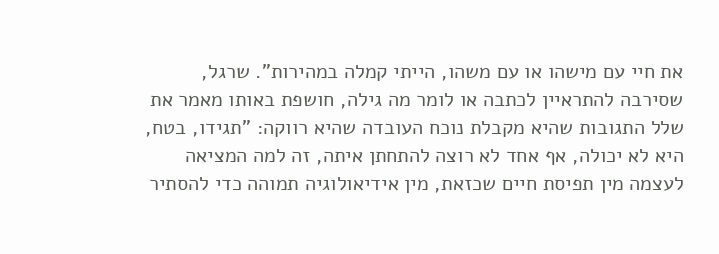את חיי עם מישהו או עם משהו, הייתי קמלה במהירות". שרגל, שסירבה להתראיין לכתבה או לומר מה גילה, חושפת באותו מאמר את שלל התגובות שהיא מקבלת נוכח העובדה שהיא רווקה: "תגידו, בטח, היא לא יכולה, אף אחד לא רוצה להתחתן איתה, זה למה המציאה לעצמה מין תפיסת חיים שכזאת, מין אידיאולוגיה תמוהה כדי להסתיר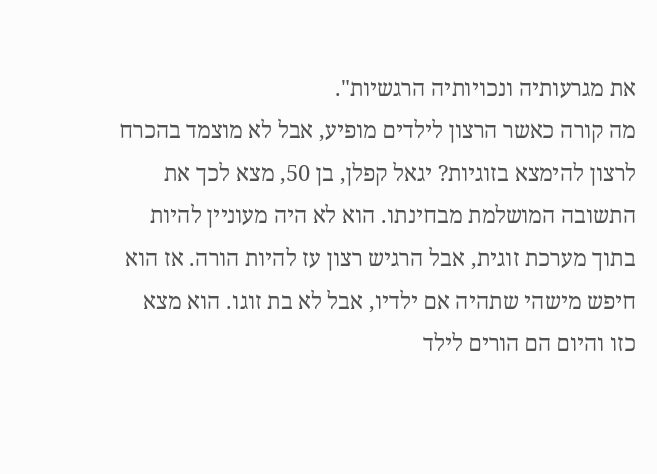את מגרעותיה ונכויותיה הרגשיות".
מה קורה כאשר הרצון לילדים מופיע, אבל לא מוצמד בהכרח לרצון להימצא בזוגיות? יגאל קפלן, בן 50, מצא לכך את התשובה המושלמת מבחינתו. הוא לא היה מעוניין להיות בתוך מערכת זוגית, אבל הרגיש רצון עז להיות הורה. אז הוא חיפש מישהי שתהיה אם ילדיו, אבל לא בת זוגו. הוא מצא כזו והיום הם הורים לילד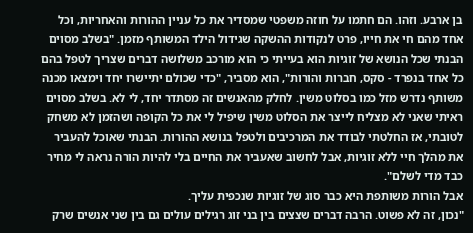בן ארבע. וזהו. הם חתמו על חוזה משפטי שמסדיר את כל עניין ההורות והאחריות, וכל אחד מהם חי את חייו, פרט לנקודות ההשקה שגידול הילד המשותף מזמן. "בשלב מסוים הבנתי שכל הנושא של זוגיות הוא בעייתי כי הוא מורכב משלושה דברים שצריך לטפל בהם כל אחד בנפרד - סקס, חברות והורות", הוא מסביר, "כדי שכולם יתיישרו יחד וימצאו מכנה משותף נדרש מזל כמו בסלוט משין. לחלק מהאנשים זה מסתדר יחד, לי לא. בשלב מסוים ראיתי שאני לא מצליח לייצר את הסלוט משין שיפיל לי את כל הקופה ושהזמן לא משחק לטובתי, אז החלטתי לבודד את המרכיבים ולטפל בנושא ההורות. הבנתי שאוכל להעביר את מהלך חיי ללא זוגיות, אבל לחשוב שאעביר את החיים בלי להיות הורה נראה לי מחיר כבד מדי לשלם".
אבל הורות משותפת היא כבר סוג של זוגיות שנכפית עליך.
"נכון, זה לא פשוט. הרבה דברים שצצים בין בני זוג רגילים עולים גם בין שני אנשים שרק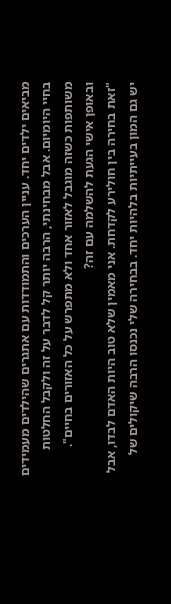מביאים ילדים יחד. עניין הערכים והתמודדות עם אתגרים שהילדים מעמידים בחיי היומיום. אבל מבחינתי, הרבה יותר קל לדבר על זה ולקבל החלטות משותפות כשזה מוגבל לאזור אחד ולא מתפרש על כל האזורים בחיים".
ובאופן אישי הגעת להשלמה עם זה?
"זאת בחירה בין חולירע לקדחת. אני מאמין שלא טוב היות האדם לבדו, אבל יש גם המון בעייתיות בלהיות יחד. בבחירה שלי נכנסו הרבה שיקולים של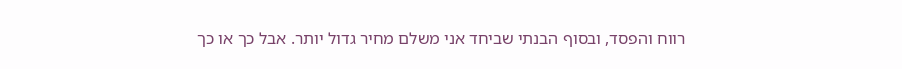רווח והפסד, ובסוף הבנתי שביחד אני משלם מחיר גדול יותר. אבל כך או כך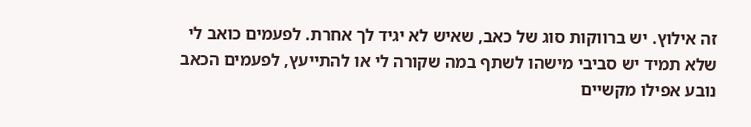זה אילוץ. יש ברווקות סוג של כאב, שאיש לא יגיד לך אחרת. לפעמים כואב לי שלא תמיד יש סביבי מישהו לשתף במה שקורה לי או להתייעץ, לפעמים הכאב נובע אפילו מקשיים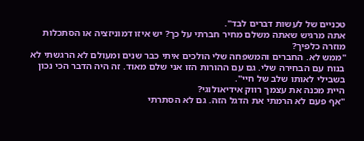טכניים של לעשות דברים לבד".
אתה מרגיש שאתה משלם מחיר חברתי על כך? יש איזו דמוניזציה או הסתכלות מוזרה כלפיך?
"ממש לא. החברים והמשפחה שלי הולכים איתי כבר שנים ומעולם לא הרגשתי לא בנוח עם הבחירה שלי. גם עם ההורות הזו אני שלם מאוד. זה היה הדבר הכי נכון בשבילי לאותו שלב של חיי".
היית מכנה את עצמך רווק אידיאולוגי?
"אף פעם לא הרמתי את הדגל הזה. גם לא הסתרתי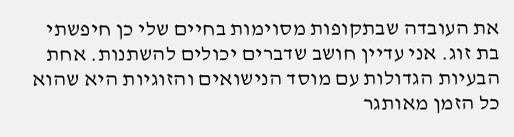את העובדה שבתקופות מסוימות בחיים שלי כן חיפשתי בת זוג. אני עדיין חושב שדברים יכולים להשתנות. אחת הבעיות הגדולות עם מוסד הנישואים והזוגיות היא שהוא כל הזמן מאותגר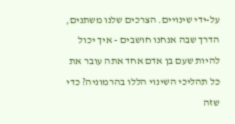על-ידי שינויים. הצרכים שלנו משתנים, הדרך שבה אנחנו חושבים - איך יכול להיות שעם בן אדם אחד אתה עובר את כל תהליכי השינוי הללו בהרמוניה? כדי שזה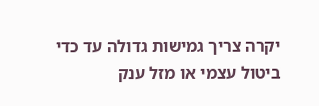יקרה צריך גמישות גדולה עד כדי ביטול עצמי או מזל ענק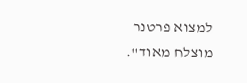למצוא פרטנר מוצלח מאוד".